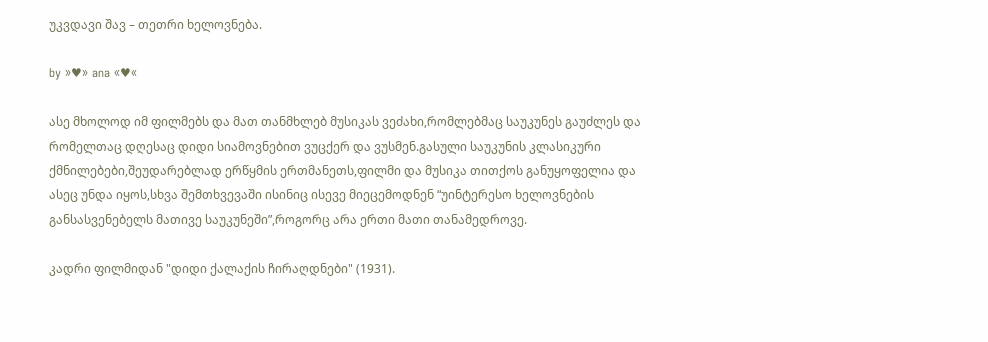უკვდავი შავ – თეთრი ხელოვნება.

by »♥» ana «♥«

ასე მხოლოდ იმ ფილმებს და მათ თანმხლებ მუსიკას ვეძახი,რომლებმაც საუკუნეს გაუძლეს და რომელთაც დღესაც დიდი სიამოვნებით ვუცქერ და ვუსმენ.გასული საუკუნის კლასიკური ქმნილებები,შეუდარებლად ერწყმის ერთმანეთს,ფილმი და მუსიკა თითქოს განუყოფელია და ასეც უნდა იყოს,სხვა შემთხვევაში ისინიც ისევე მიეცემოდნენ “უინტერესო ხელოვნების განსასვენებელს მათივე საუკუნეში”,როგორც არა ერთი მათი თანამედროვე.

კადრი ფილმიდან "დიდი ქალაქის ჩირაღდნები" (1931).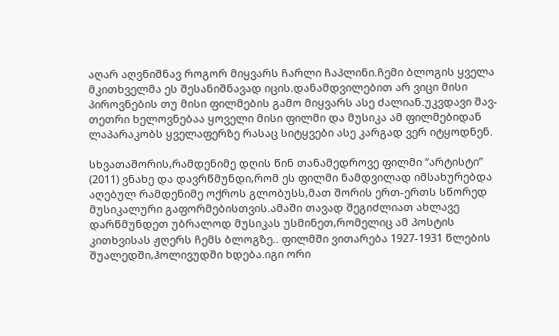აღარ აღვნიშნავ როგორ მიყვარს ჩარლი ჩაპლინი.ჩემი ბლოგის ყველა მკითხველმა ეს შესანიშნავად იცის.დანამდვილებით არ ვიცი მისი პიროვნების თუ მისი ფილმების გამო მიყვარს ასე ძალიან.უკვდავი შავ-თეთრი ხელოვნებაა ყოველი მისი ფილმი და მუსიკა ამ ფილმებიდან ლაპარაკობს ყველაფერზე რასაც სიტყვები ასე კარგად ვერ იტყოდნენ.

სხვათაშორის,რამდენიმე დღის წინ თანამედროვე ფილმი “არტისტი” (2011) ვნახე და დავრწმუნდი,რომ ეს ფილმი ნამდვილად იმსახურებდა აღებულ რამდენიმე ოქროს გლობუსს,მათ შორის ერთ-ერთს სწორედ მუსიკალური გაფორმებისთვის.ამაში თავად შეგიძლიათ ახლავე დარწმუნდეთ უბრალოდ მუსიკას უსმინეთ,რომელიც ამ პოსტის კითხვისას ჟღერს ჩემს ბლოგზე.. ფილმში ვითარება 1927-1931 წლების შუალედში,ჰოლივუდში ხდება.იგი ორი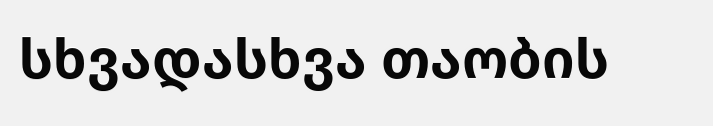სხვადასხვა თაობის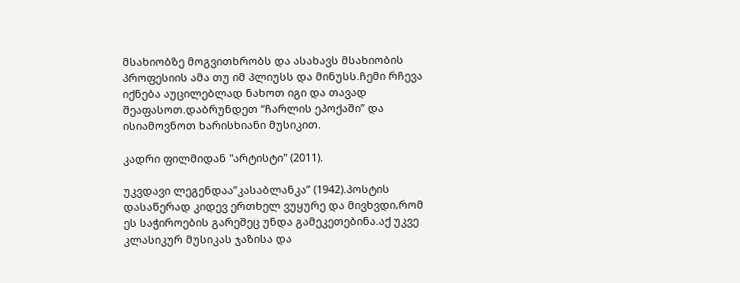მსახიობზე მოგვითხრობს და ასახავს მსახიობის პროფესიის ამა თუ იმ პლიუსს და მინუსს.ჩემი რჩევა იქნება აუცილებლად ნახოთ იგი და თავად შეაფასოთ.დაბრუნდეთ “ჩარლის ეპოქაში” და ისიამოვნოთ ხარისხიანი მუსიკით.

კადრი ფილმიდან "არტისტი" (2011).

უკვდავი ლეგენდაა”კასაბლანკა” (1942).პოსტის დასაწერად კიდევ ერთხელ ვუყურე და მივხვდი,რომ ეს საჭიროების გარეშეც უნდა გამეკეთებინა.აქ უკვე კლასიკურ მუსიკას ჯაზისა და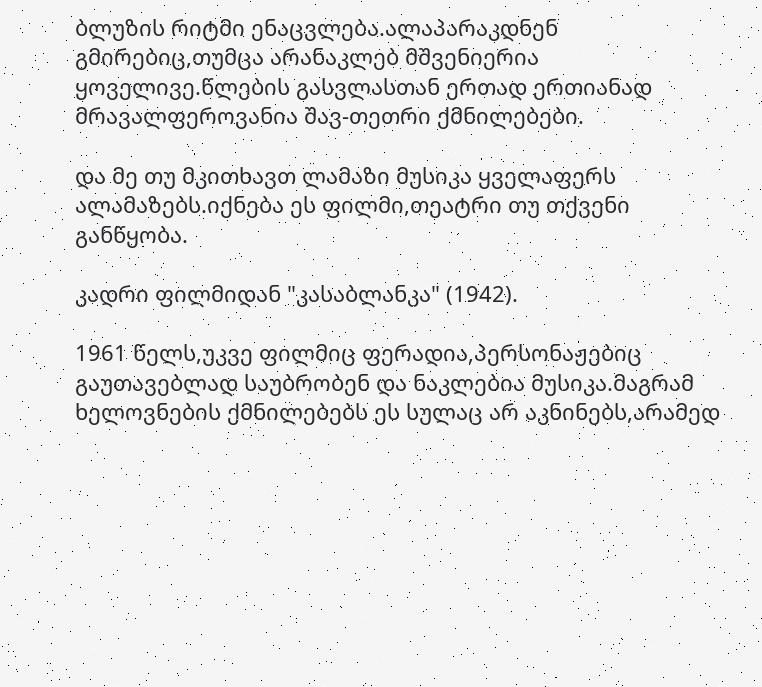ბლუზის რიტმი ენაცვლება.ალაპარაკდნენ გმირებიც,თუმცა არანაკლებ მშვენიერია ყოველივე.წლების გასვლასთან ერთად ერთიანად მრავალფეროვანია შავ-თეთრი ქმნილებები.

და მე თუ მკითხავთ ლამაზი მუსიკა ყველაფერს ალამაზებს.იქნება ეს ფილმი,თეატრი თუ თქვენი განწყობა.

კადრი ფილმიდან "კასაბლანკა" (1942).

1961 წელს,უკვე ფილმიც ფერადია,პერსონაჟებიც გაუთავებლად საუბრობენ და ნაკლებია მუსიკა.მაგრამ ხელოვნების ქმნილებებს ეს სულაც არ აკნინებს,არამედ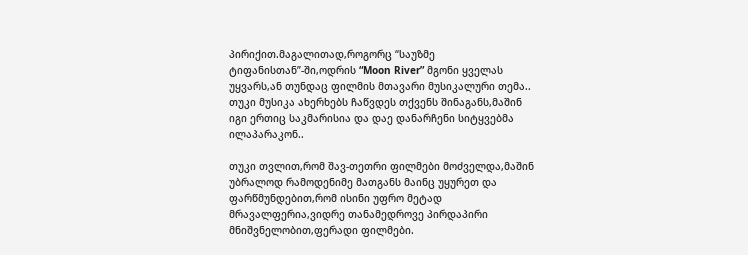პირიქით.მაგალითად,როგორც “საუზმე ტიფანისთან”-ში,ოდრის “Moon River” მგონი ყველას უყვარს,ან თუნდაც ფილმის მთავარი მუსიკალური თემა.. თუკი მუსიკა ახერხებს ჩაწვდეს თქვენს შინაგანს,მაშინ იგი ერთიც საკმარისია და დაე დანარჩენი სიტყვებმა ილაპარაკონ..

თუკი თვლით,რომ შავ-თეთრი ფილმები მოძველდა,მაშინ უბრალოდ რამოდენიმე მათგანს მაინც უყურეთ და ფარწმუნდებით,რომ ისინი უფრო მეტად მრავალფერია,ვიდრე თანამედროვე პირდაპირი მნიშვნელობით,ფერადი ფილმები.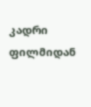კადრი ფილმიდან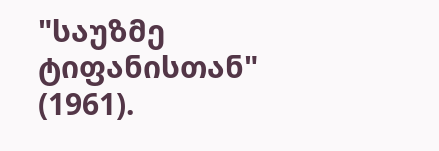"საუზმე ტიფანისთან" (1961).